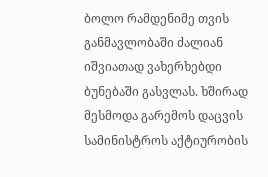ბოლო რამდენიმე თვის განმავლობაში ძალიან იშვიათად ვახერხებდი ბუნებაში გასვლას. ხშირად მესმოდა გარემოს დაცვის სამინისტროს აქტიურობის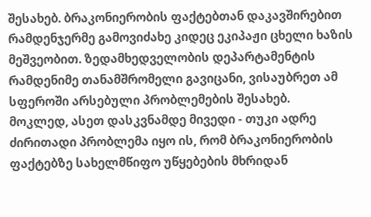შესახებ. ბრაკონიერობის ფაქტებთან დაკავშირებით რამდენჯერმე გამოვიძახე კიდეც ეკიპაჟი ცხელი ხაზის მეშვეობით. ზედამხედველობის დეპარტამენტის რამდენიმე თანამშრომელი გავიცანი, ვისაუბრეთ ამ სფეროში არსებული პრობლემების შესახებ.
მოკლედ, ასეთ დასკვნამდე მივედი - თუკი ადრე ძირითადი პრობლემა იყო ის, რომ ბრაკონიერობის ფაქტებზე სახელმწიფო უწყებების მხრიდან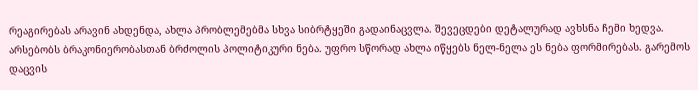რეაგირებას არავინ ახდენდა, ახლა პრობლემებმა სხვა სიბრტყეში გადაინაცვლა. შევეცდები დეტალურად ავხსნა ჩემი ხედვა.
არსებობს ბრაკონიერობასთან ბრძოლის პოლიტიკური ნება. უფრო სწორად ახლა იწყებს ნელ-ნელა ეს ნება ფორმირებას. გარემოს დაცვის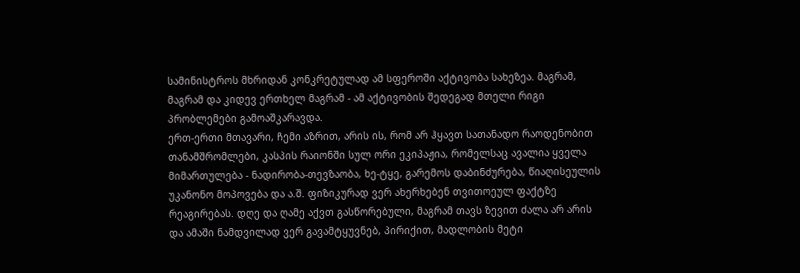სამინისტროს მხრიდან კონკრეტულად ამ სფეროში აქტივობა სახეზეა. მაგრამ, მაგრამ და კიდევ ერთხელ მაგრამ - ამ აქტივობის შედეგად მთელი რიგი პრობლემები გამოაშკარავდა.
ერთ-ერთი მთავარი, ჩემი აზრით, არის ის, რომ არ ჰყავთ სათანადო რაოდენობით თანამშრომლები, კასპის რაიონში სულ ორი ეკიპაჟია, რომელსაც ავალია ყველა მიმართულება - ნადირობა-თევზაობა, ხე-ტყე, გარემოს დაბინძურება, წიაღისეულის უკანონო მოპოვება და ა.შ. ფიზიკურად ვერ ახერხებენ თვითოეულ ფაქტზე რეაგირებას. დღე და ღამე აქვთ გასწორებული, მაგრამ თავს ზევით ძალა არ არის და ამაში ნამდვილად ვერ გავამტყუვნებ, პირიქით, მადლობის მეტი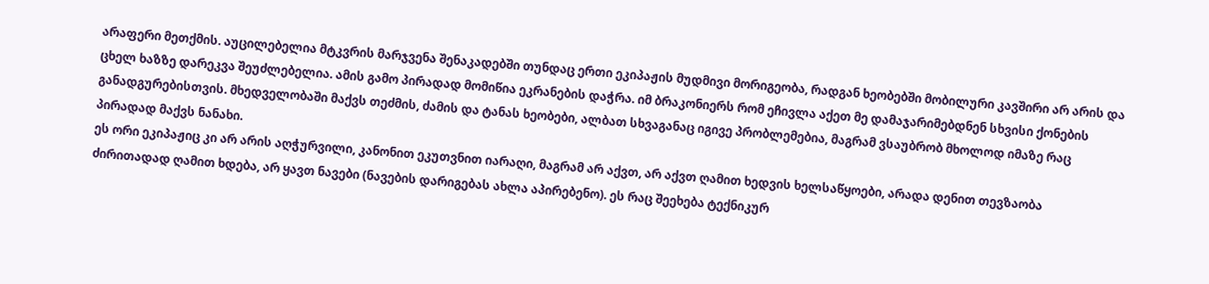არაფერი მეთქმის. აუცილებელია მტკვრის მარჯვენა შენაკადებში თუნდაც ერთი ეკიპაჟის მუდმივი მორიგეობა, რადგან ხეობებში მობილური კავშირი არ არის და ცხელ ხაზზე დარეკვა შეუძლებელია. ამის გამო პირადად მომიწია ეკრანების დაჭრა. იმ ბრაკონიერს რომ ეჩივლა აქეთ მე დამაჯარიმებდნენ სხვისი ქონების განადგურებისთვის. მხედველობაში მაქვს თეძმის, ძამის და ტანას ხეობები, ალბათ სხვაგანაც იგივე პრობლემებია, მაგრამ ვსაუბრობ მხოლოდ იმაზე რაც პირადად მაქვს ნანახი.
ეს ორი ეკიპაჟიც კი არ არის აღჭურვილი, კანონით ეკუთვნით იარაღი, მაგრამ არ აქვთ, არ აქვთ ღამით ხედვის ხელსაწყოები, არადა დენით თევზაობა ძირითადად ღამით ხდება, არ ყავთ ნავები (ნავების დარიგებას ახლა აპირებენო). ეს რაც შეეხება ტექნიკურ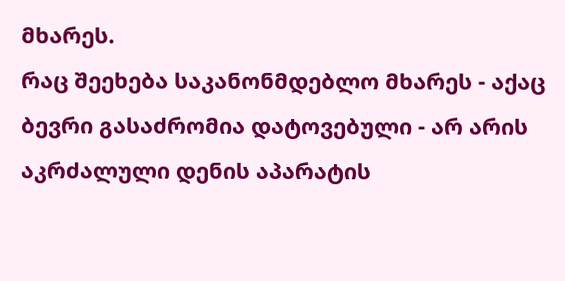მხარეს.
რაც შეეხება საკანონმდებლო მხარეს - აქაც ბევრი გასაძრომია დატოვებული - არ არის აკრძალული დენის აპარატის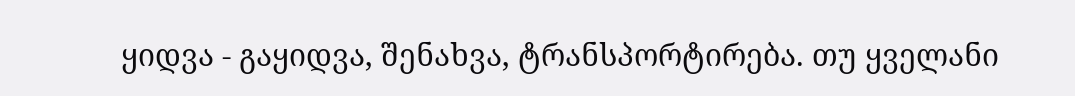ყიდვა - გაყიდვა, შენახვა, ტრანსპორტირება. თუ ყველანი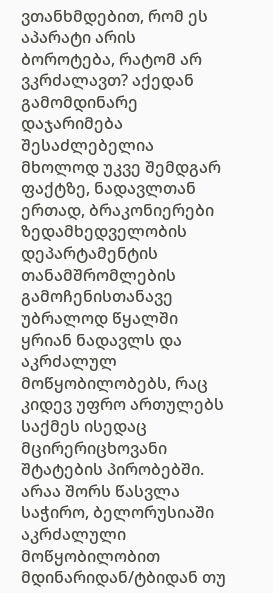ვთანხმდებით, რომ ეს აპარატი არის ბოროტება, რატომ არ ვკრძალავთ? აქედან გამომდინარე დაჯარიმება შესაძლებელია მხოლოდ უკვე შემდგარ ფაქტზე, ნადავლთან ერთად, ბრაკონიერები ზედამხედველობის დეპარტამენტის თანამშრომლების გამოჩენისთანავე უბრალოდ წყალში ყრიან ნადავლს და აკრძალულ მოწყობილობებს, რაც კიდევ უფრო ართულებს საქმეს ისედაც მცირერიცხოვანი შტატების პირობებში. არაა შორს წასვლა საჭირო, ბელორუსიაში აკრძალული მოწყობილობით მდინარიდან/ტბიდან თუ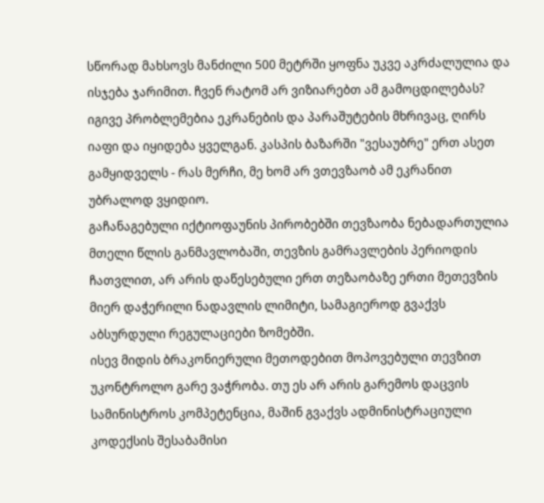სწორად მახსოვს მანძილი 500 მეტრში ყოფნა უკვე აკრძალულია და ისჯება ჯარიმით. ჩვენ რატომ არ ვიზიარებთ ამ გამოცდილებას? იგივე პრობლემებია ეკრანების და პარაშუტების მხრივაც, ღირს იაფი და იყიდება ყველგან. კასპის ბაზარში "ვესაუბრე" ერთ ასეთ გამყიდველს - რას მერჩი, მე ხომ არ ვთევზაობ ამ ეკრანით უბრალოდ ვყიდიო.
გაჩანაგებული იქტიოფაუნის პირობებში თევზაობა ნებადართულია მთელი წლის განმავლობაში, თევზის გამრავლების პერიოდის ჩათვლით, არ არის დაწესებული ერთ თეზაობაზე ერთი მეთევზის მიერ დაჭერილი ნადავლის ლიმიტი, სამაგიეროდ გვაქვს აბსურდული რეგულაციები ზომებში.
ისევ მიდის ბრაკონიერული მეთოდებით მოპოვებული თევზით უკონტროლო გარე ვაჭრობა. თუ ეს არ არის გარემოს დაცვის სამინისტროს კომპეტენცია, მაშინ გვაქვს ადმინისტრაციული კოდექსის შესაბამისი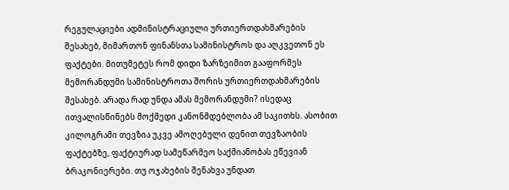რეგულაციები ადმინისტრაციული ურთიერთდახმარების შესახებ, მიმართონ ფინანსთა სამინისტროს და აღკვეთონ ეს ფაქტები. მითუმეტეს რომ დიდი ზარზეიმით გააფორმეს მემორანდუმი სამინისტროთა შორის ურთიერთდახმარების შესახებ. არადა რად უნდა ამას მემორანდუმი? ისედაც ითვალისწინებს მოქმედი კანონმდებლობა ამ საკითხს. ასობით კილოგრამი თევზია უკვე ამოღებული დენით თევზაობის ფაქტებზე, ფაქტიურად სამეწარმეო საქმიანობას ეწევიან ბრაკონიერები. თუ ოჯახების შენახვა უნდათ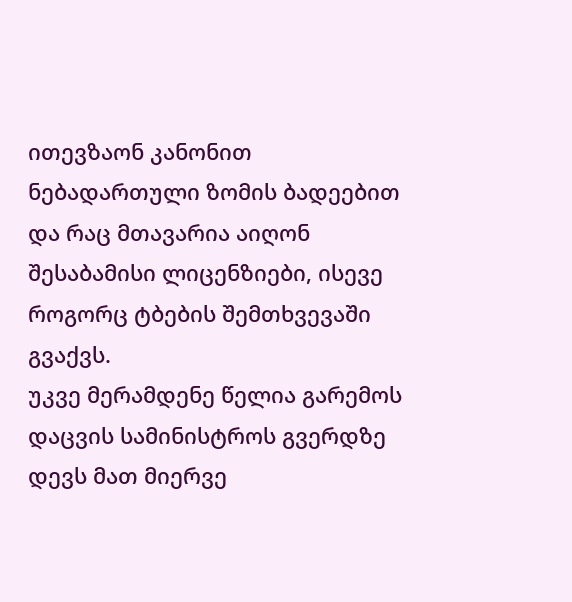ითევზაონ კანონით ნებადართული ზომის ბადეებით და რაც მთავარია აიღონ შესაბამისი ლიცენზიები, ისევე როგორც ტბების შემთხვევაში გვაქვს.
უკვე მერამდენე წელია გარემოს დაცვის სამინისტროს გვერდზე დევს მათ მიერვე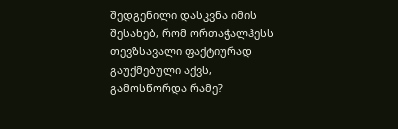შედგენილი დასკვნა იმის შესახებ, რომ ორთაჭალჰესს თევზსავალი ფაქტიურად გაუქმებული აქვს, გამოსწორდა რამე?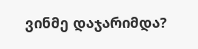ვინმე დაჯარიმდა?